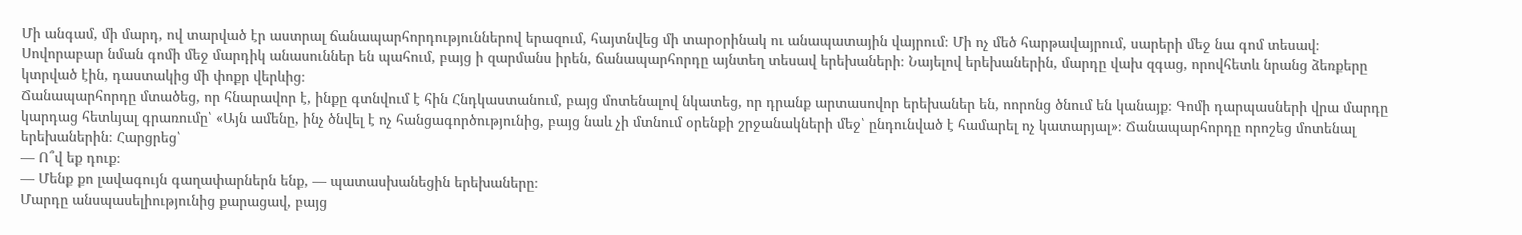Մի անգամ, մի մարդ, ով տարված էր աստրալ ճանապարհորդություններով երազում, հայտնվեց մի տարօրինակ ու անապատային վայրում։ Մի ոչ մեծ հարթավայրում, սարերի մեջ նա գոմ տեսավ։ Սովորաբար նման գոմի մեջ մարդիկ անասուններ են պահում, բայց ի զարմանս իրեն, ճանապարհորդը այնտեղ տեսավ երեխաների։ Նայելով երեխաներին, մարդը վախ զգաց, որովհետև նրանց ձեռքերը կտրված էին, դաստակից մի փոքր վերևից։
Ճանապարհորդը մտածեց, որ հնարավոր է, ինքը գտնվում է հին Հնդկաստանում, բայց մոտենալով նկատեց, որ դրանք արտասովոր երեխաներ են, ոորոնց ծնում են կանայք։ Գոմի դարպասների վրա մարդը կարդաց հետևյալ գրառումը՝ «Այն ամենը, ինչ ծնվել է ոչ հանցագործությունից, բայց նաև չի մտնում օրենքի շրջանակների մեջ՝ ընդունված է համարել ոչ կատարյալ»։ Ճանապարհորդը որոշեց մոտենալ երեխաներին։ Հարցրեց՝
— Ո՞վ եք դուք։
— Մենք քո լավագույն գաղափարներն ենք, — պատասխանեցին երեխաները։
Մարդը անսպասելիությունից քարացավ, բայց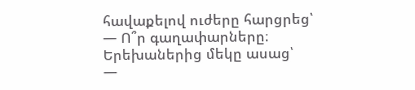հավաքելով ուժերը հարցրեց՝
— Ո՞ր գաղափարները։
Երեխաներից մեկը ասաց՝
—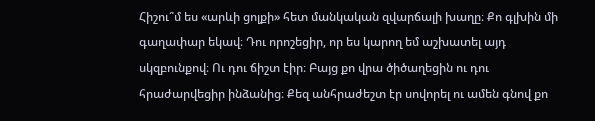Հիշու՞մ ես «արևի ցոլքի» հետ մանկական զվարճալի խաղը։ Քո գլխին մի գաղափար եկավ։ Դու որոշեցիր, որ ես կարող եմ աշխատել այդ սկզբունքով։ Ու դու ճիշտ էիր։ Բայց քո վրա ծիծաղեցին ու դու հրաժարվեցիր ինձանից։ Քեզ անհրաժեշտ էր սովորել ու ամեն գնով քո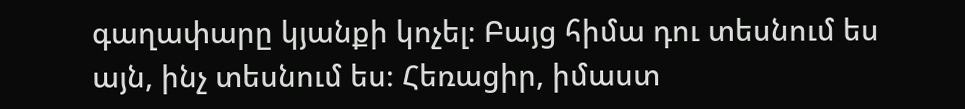գաղափարը կյանքի կոչել։ Բայց հիմա դու տեսնում ես այն, ինչ տեսնում ես։ Հեռացիր, իմաստ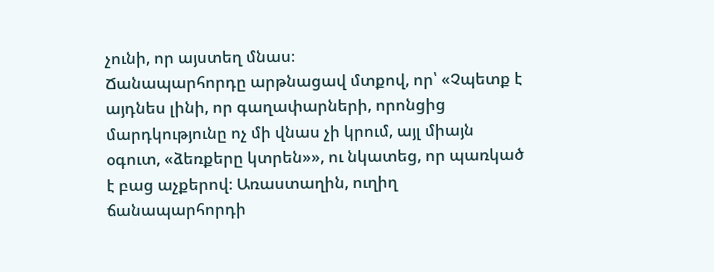չունի, որ այստեղ մնաս։
Ճանապարհորդը արթնացավ մտքով, որ՝ «Չպետք է այդնես լինի, որ գաղափարների, որոնցից մարդկությունը ոչ մի վնաս չի կրում, այլ միայն օգուտ, «ձեռքերը կտրեն»», ու նկատեց, որ պառկած է բաց աչքերով։ Առաստաղին, ուղիղ ճանապարհորդի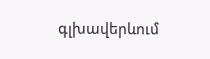գլխավերևում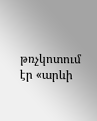թռչկոտում էր «արևի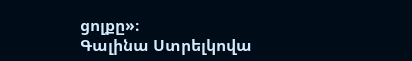ցոլքը»։
Գալինա Ստրելկովա